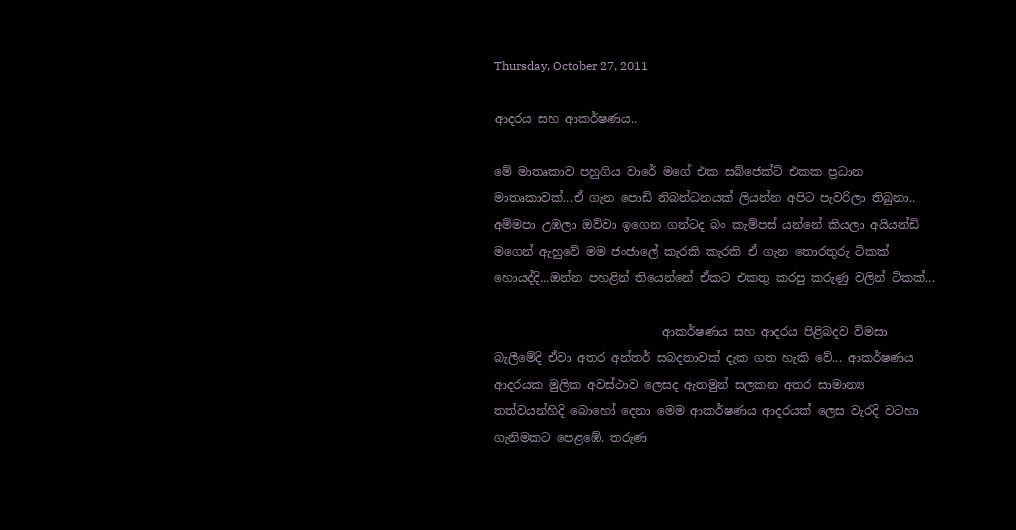Thursday, October 27, 2011

ආදරය සහ ආකර්ෂණය..

මේ මාතෘකාව පහුගිය වාරේ මගේ එක සබ්ජෙක්ට් එකක ප්‍රධාන මාතෘකාවක්...ඒ ගැන පොඩි නිබන්ධනයක් ලියන්න අපිට පැවරිලා තිබුනා.. අම්මපා උඹලා ඔව්වා ඉගෙන ගන්ටද බං කැම්පස් යන්නේ කියලා අයියන්ඩි මගෙන් ඇහුවේ මම ජංජාලේ කැරකි කැරකි ඒ ගැන තොරතුරු ටිකක් හොයද්දි...ඔන්න පහළින් තියෙන්නේ ඒකට එකතු කරපු කරුණු වලින් ටිකක්...

                            ආකර්ෂණය සහ ආදරය පිළිබදව විමසා බැලීමේදි ඒවා අතර අන්තර් සබදතාවක් දැක ගත හැකි වේ... ආකර්ෂණය ආදරයක මුලික අවස්ථාව ලෙසද ඇතමුන් සලකන අතර සාමාන්‍ය තත්වයන්හිදි බොහෝ දෙනා මෙම ආකර්ෂණය ආදරයක් ලෙස වැරදි වටහා ගැනිමකට පෙළඹේ. තරුණ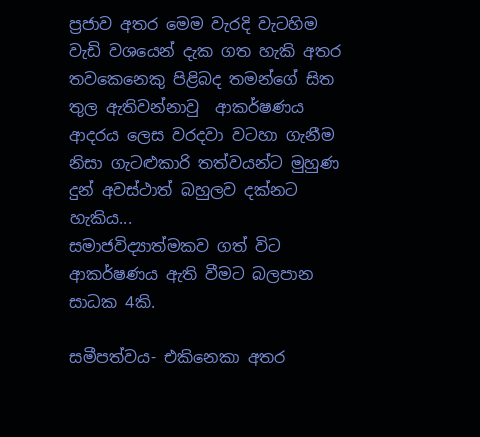ප්‍රජාව අතර මෙම වැරදි වැටහිම වැඩි වශයෙන් දැක ගත හැකි අතර තවකෙනෙකු පිළිබද තමන්ගේ සිත තුල ඇතිවන්නාවු  ආකර්ෂණය ආදරය ලෙස වරදවා වටහා ගැනීම නිසා ගැටළුකාරි තත්වයන්ට මුහුණ දුන් අවස්ථාත් බහුලව දක්නට හැකිය...
සමාජවිද්‍යාත්මකව ගත් විට ආකර්ෂණය ඇති වීමට බලපාන සාධක 4කි.

සමීපත්වය- එකිනෙකා අතර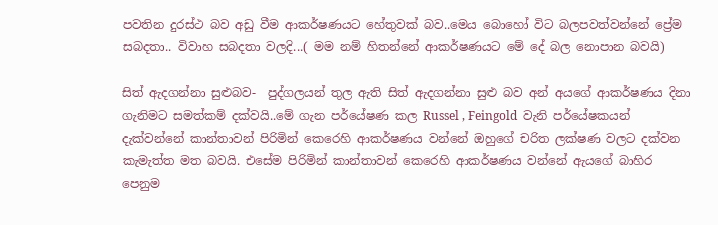පවතින දුරස්ථ බව අඩු වීම ආකර්ෂණයට හේතුවක් බව..මෙය බොහෝ විට බලපවත්වන්නේ ප්‍රේම සබදතා.. විවාහ සබදතා වලදි...( මම නම් හිතන්නේ ආකර්ෂණයට මේ දේ බල නොපාන බවයි)

සිත් ඇදගන්නා සුළුබව-  පුද්ගලයන් තුල ඇති සිත් ඇදගන්නා සුළු බව අන් අයගේ ආකර්ෂණය දිනා ගැනිමට සමත්කම් දක්වයි..මේ ගැන පර්යේෂණ කල Russel , Feingold  වැනි පර්යේෂකයන් දැක්වන්නේ කාන්තාවන් පිරිමින් කෙරෙහි ආකර්ෂණය වන්නේ ඔහුගේ චරිත ලක්ෂණ වලට දක්වන කැමැත්ත මත බවයි. එසේම පිරිමින් කාන්තාවන් කෙරෙහි ආකර්ෂණය වන්නේ ඇයගේ බාහිර පෙනුම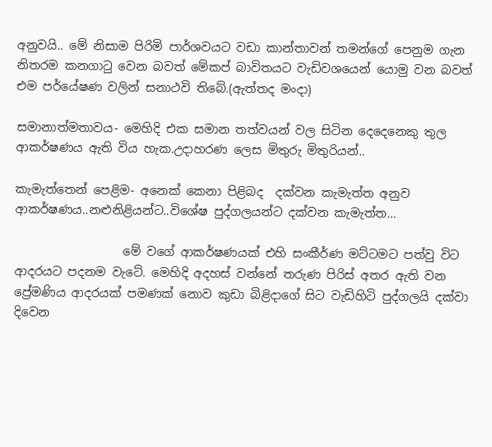අනුවයි.. මේ නිසාම පිරිමි පාර්ශවයට වඩා කාන්තාවන් තමන්ගේ පෙනුම ගැන නිතරම කනගාටු වෙන බවත් මේකප් බාවිතයට වැඩිවශයෙන් යොමු වන බවත් එම පර්යේෂණ වලින් සනාථවි තිබේ.(ඇත්තද මංදා)

සමානාත්මතාවය- මෙහිදි එක සමාන තත්වයන් වල සිටින දෙදෙනෙකු තුල ආකර්ෂණය ඇති විය හැක.උදාහරණ ලෙස මිතුරු මිතුරියන්..

කැමැත්තෙන් පෙළිම- අනෙක් කෙනා පිළිබද  දක්වන කැමැත්ත අනුව ආකර්ෂණය..නළුනිළියන්ට..විශේෂ පුද්ගලයන්ට දක්වන කැමැත්ත...

                  මේ වගේ ආකර්ෂණයක් එහි සංකීර්ණ මට්ටමට පත්වු විට ආදරයට පදනම වැටේ. මෙහිදි අදහස් වන්නේ තරුණ පිරිස් අතර ඇති වන ප්‍රේමණිය ආදරයක් පමණක් නොව කුඩා බිළිදාගේ සිට වැඩිහිටි පුද්ගලයි දක්වා දිවෙන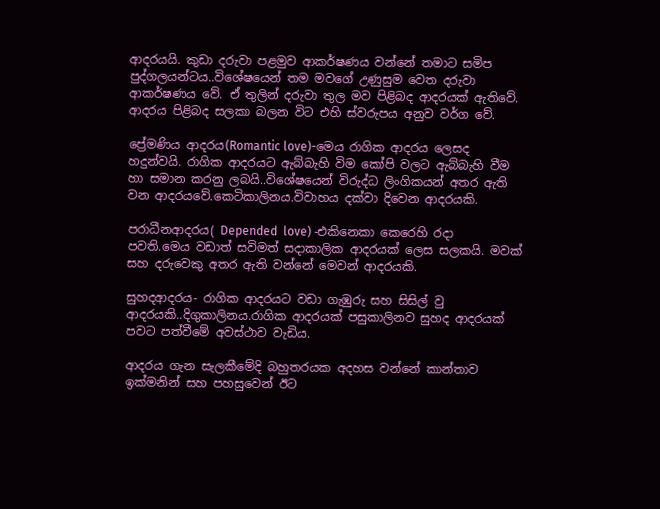ආදරයයි. කුඩා දරුවා පළමුව ආකර්ෂණය වන්නේ තමාට සමිප පුද්ගලයන්ටය..විශේෂයෙන් තම මවගේ උණුසුම වෙත දරුවා ආකර්ෂණය වේ. ඒ තුලින් දරුවා තුල මව පිළිබද ආදරයක් ඇතිවේ. ආදරය පිළිබද සලකා බලන විට එහි ස්වරුපය අනුව වර්ග වේ.

ප්‍රේමණිය ආදරය(Romantic love)-මෙය රාගික ආදරය ලෙසද හදුන්වයි. රාගික ආදරයට ඇබ්බැහි විම කෝපි වලට ඇබ්බැහි වීම හා සමාන කරනු ලබයි..විශේෂයෙන් විරුද්ධ ලිංගිකයන් අතර ඇති වන ආදරයවේ.කෙටිකාලිනය.විවාහය දක්වා දිවෙන ආදරයකි.

පරාධීනආදරය( Depended  love) -එකිනෙකා කෙරෙහි රදා පවති.මෙය වඩාත් සවිමත් සදාකාලික ආදරයක් ලෙස සලකයි. මවක් සහ දරුවෙකු අතර ඇති වන්නේ මෙවන් ආදරයකි.

සුහදආදරය- රාගික ආදරයට වඩා ගැඹුරු සහ සිසිල් වු ආදරයකි..දිගුකාලිනය.රාගික ආදරයක් පසුකාලිනව සුහද ආදරයක් පවට පත්වීමේ අවස්ථාව වැඩිය.

ආදරය ගැන සැලකීමේදි බහුතරයක අදහස වන්නේ කාන්තාව ඉක්මනින් සහ පහසුවෙන් ඊට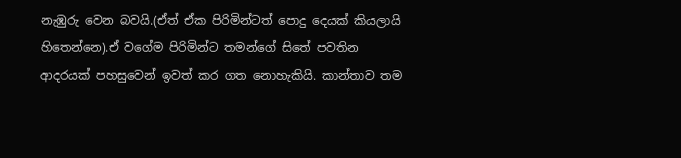නැඹුරු වෙන බවයි.(ඒත් ඒක පිරිමින්ටත් පොදු දෙයක් කියලායි හිතෙන්නෙ).ඒ වගේම පිරිමින්ට තමන්ගේ සිතේ පවතින ආදරයක් පහසුවෙන් ඉවත් කර ගත නොහැකියි. කාන්තාව තම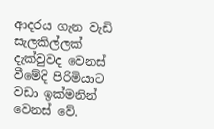ආදරය ගැන වැඩි සැලකිල්ලක් දැක්වුවද වෙනස් වීමේදි පිරිමියාට වඩා ඉක්මනින් වෙනස් වේ.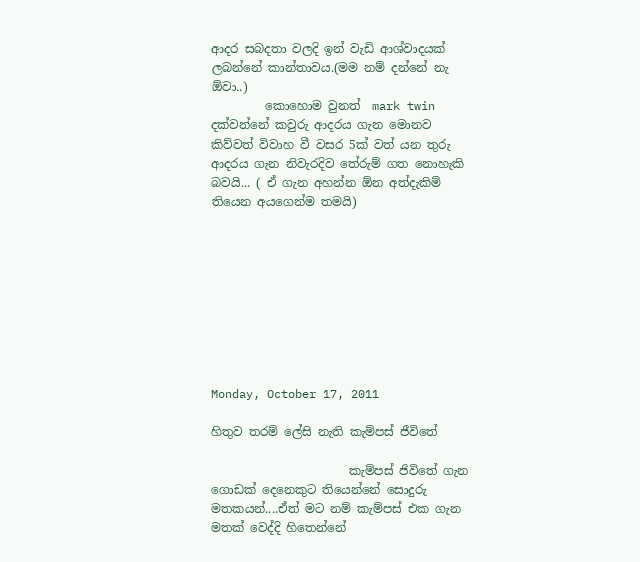ආදර සබදතා වලදි ඉන් වැඩි ආශ්වාදයක් ලබන්නේ කාන්තාවය.(මම නම් දන්නේ නැ ඕවා..)
         කොහොම වුනත්  mark twin දක්වන්නේ කවුරු ආදරය ගැන මොනව කිව්වත් විවාහ වී වසර 5ක් වත් යන තුරු ආදරය ගැන නිවැරදිව තේරුම් ගත නොහැකි බවයි... ( ඒ ගැන අහන්න ඕන අත්දැකිම් තියෙන අයගෙන්ම තමයි)









Monday, October 17, 2011

හිතුව තරම් ලේසි නැති කැම්පස් ජීවිතේ

                       කැම්පස් ජිවිතේ ගැන ගොඩක් දෙනෙකුට තියෙන්නේ සොදුරු මතකයන්....ඒත් මට නම් කැම්පස් එක ගැන මතක් වෙද්දි හිතෙන්නේ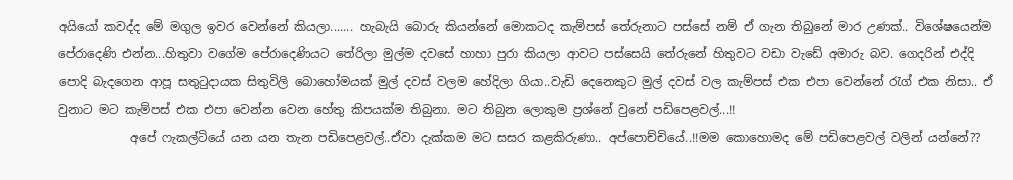අයියෝ කවද්ද මේ මගුල ඉවර වෙන්නේ කියලා....... හැබැයි බොරු කියන්නේ මොකටද කැම්පස් තේරුනාට පස්සේ නම් ඒ ගැන තිබුනේ මාර උණක්.. විශේෂයෙන්ම පේරාදෙණි එන්න...හිතුවා වගේම පේරාදෙණියට තේරිලා මුල්ම දවසේ හාහා පුරා කියලා ආවට පස්සෙයි තේරුනේ හිතුවට වඩා වැඩේ අමාරු බව. ගෙදරින් එද්දි පොදි බැදගෙන ආපූ සතුටුදායක සිතුවිලි බොහෝමයක් මුල් දවස් වලම හේදිලා ගියා..වැඩි දෙනෙකුට මුල් දවස් වල කැම්පස් එක එපා වෙන්නේ රැග් එක නිසා.. ඒ වුනාට මට කැම්පස් එක එපා වෙන්න වෙන හේතු කිපයක්ම තිබුනා. මට තිබුන ලොකුම ප්‍රශ්නේ වුනේ පඩිපෙළවල්...!!
            අපේ ෆැකල්ටියේ යන යන තැන පඩිපෙළවල්..ඒවා දැක්කම මට සසර කළකිරුණා.. අප්පොච්චියේ..!!මම කොහොමද මේ පඩිපෙළවල් වලින් යන්නේ??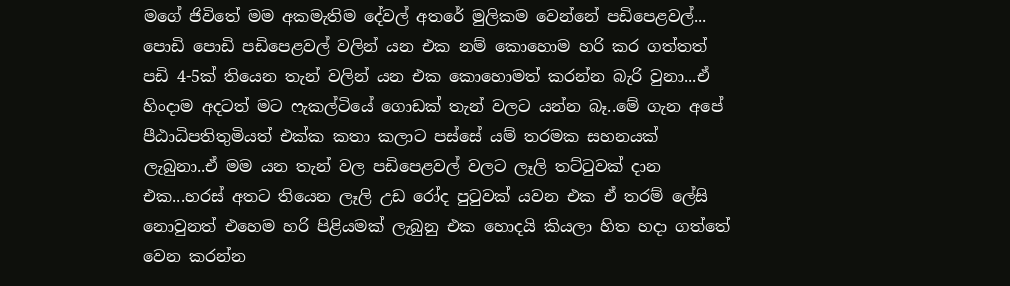මගේ ජිවිතේ මම අකමැතිම දේවල් අතරේ මුලිකම වෙන්නේ පඩිපෙළවල්... පොඩි පොඩි පඩිපෙළවල් වලින් යන එක නම් කොහොම හරි කර ගත්තත් පඩි 4-5ක් තියෙන තැන් වලින් යන එක කොහොමත් කරන්න බැරි වුනා...ඒ හිංදාම අදටත් මට ෆැකල්ටියේ ගොඩක් තැන් වලට යන්න බෑ..මේ ගැන අපේ පීඨාධිපතිතුමියත් එක්ක කතා කලාට පස්සේ යම් තරමක සහනයක් ලැබුනා..ඒ මම යන තැන් වල පඩිපෙළවල් වලට ලෑලි තට්ටුවක් දාන එක...හරස් අතට තියෙන ලෑලි උඩ රෝද පුටුවක් යවන එක ඒ තරම් ලේසි නොවුනත් එහෙම හරි පිළියමක් ලැබුනු එක හොදයි කියලා හිත හදා ගත්තේ වෙන කරන්න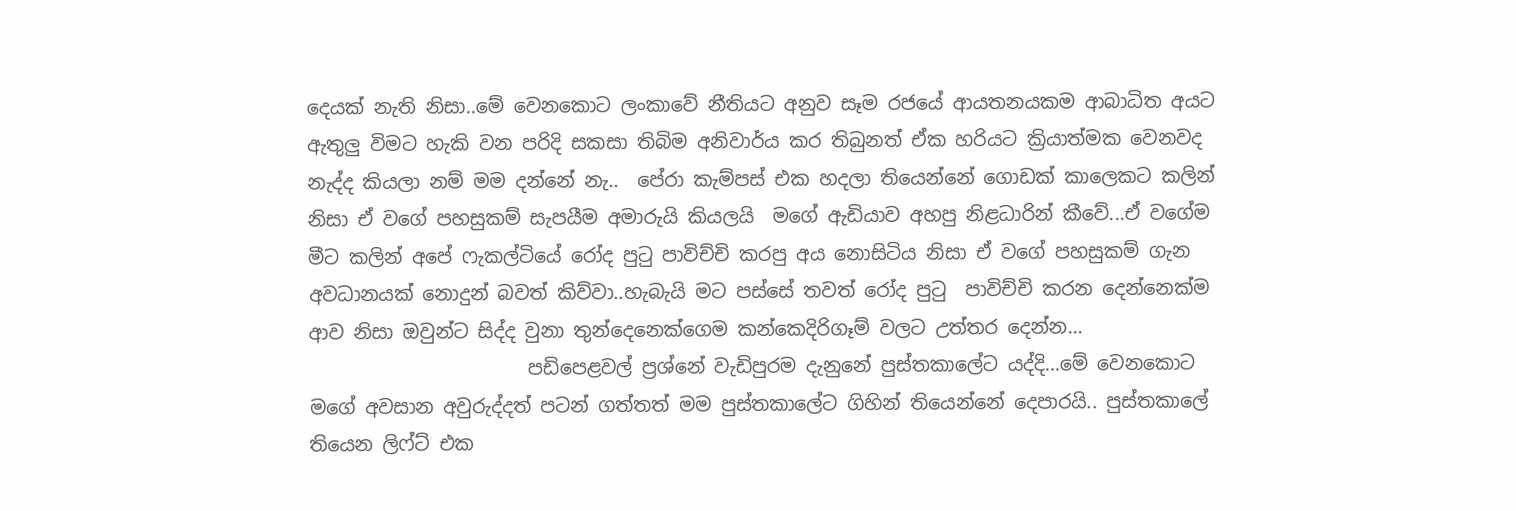දෙයක් නැති නිසා..මේ වෙනකොට ලංකාවේ නීතියට අනුව සෑම රජයේ ආයතනයකම ආබාධිත අයට  ඇතුලු විමට හැකි වන පරිදි සකසා තිබිම අනිවාර්ය කර තිබුනත් ඒක හරියට ක්‍රියාත්මක වෙනවද නැද්ද කියලා නම් මම දන්නේ නැ..  පේරා කැම්පස් එක හදලා තියෙන්නේ ගොඩක් කාලෙකට කලින් නිසා ඒ වගේ පහසුකම් සැපයීම අමාරුයි කියලයි  මගේ ඇඩියාව අහපු නිළධාරින් කීවේ...ඒ වගේම මීට කලින් අපේ ෆැකල්ටියේ රෝද පුටු පාවිච්චි කරපු අය නොසිටිය නිසා ඒ වගේ පහසුකම් ගැන අවධානයක් නොදුන් බවත් කිව්වා..හැබැයි මට පස්සේ තවත් රෝද පුටු  පාවිච්චි කරන දෙන්නෙක්ම ආව නිසා ඔවුන්ට සිද්ද වුනා තුන්දෙනෙක්ගෙම කන්කෙදිරිගෑම් වලට උත්තර දෙන්න...
                       පඩිපෙළවල් ප්‍රශ්නේ වැඩිපුරම දැනුනේ පුස්තකාලේට යද්දි...මේ වෙනකොට මගේ අවසාන අවුරුද්දත් පටන් ගත්තත් මම පුස්තකාලේට ගිහින් තියෙන්නේ දෙපාරයි.. පුස්තකාලේ තියෙන ලිෆ්ට් එක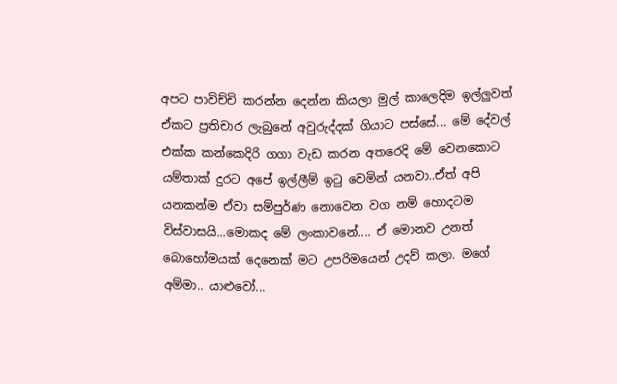අපට පාවිච්චි කරන්න දෙන්න කියලා මුල් කාලෙදිම ඉල්ලුවත් ඒකට ප්‍රතිචාර ලැබුනේ අවුරුද්දක් ගියාට පස්සේ... මේ දේවල් එක්ක කන්කෙදිරි ගගා වැඩ කරන අතරෙදි මේ වෙනකොට යම්තාක් දුරට අපේ ඉල්ලීම් ඉටු වෙමින් යනවා..ඒත් අපි යනකන්ම ඒවා සම්පුර්ණ නොවෙන වග නම් හොදටම විස්වාසයි...මොකද මේ ලංකාවනේ.... ඒ මොනව උනත් බොහෝමයක් දෙනෙක් මට උපරිමයෙන් උදව් කලා. මගේ අම්මා.. යාළුවෝ...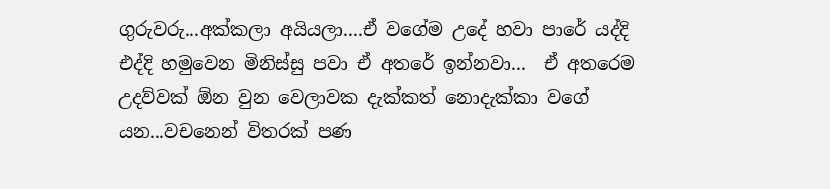ගුරුවරු...අක්කලා අයියලා....ඒ වගේම උදේ හවා පාරේ යද්දි එද්දි හමුවෙන මිනිස්සු පවා ඒ අතරේ ඉන්නවා...  ඒ අතරෙම උදව්වක් ඕන වුන වෙලාවක දැක්කත් නොදැක්කා වගේ යන...වචනෙන් විතරක් පණ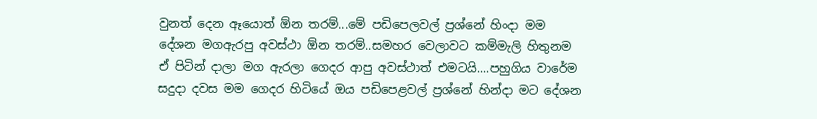වුනත් දෙන ඈයොත් ඕන තරම්...මේ පඩිපෙලවල් ප්‍රශ්නේ හිංදා මම දේශන මගඇරපු අවස්ථා ඕන තරම්..සමහර වෙලාවට කම්මැලි හිතුනම ඒ පිටින් දාලා මග ඇරලා ගෙදර ආපු අවස්ථාත් එමටයි....පහුගිය වාරේම සදුදා දවස මම ගෙදර හිටියේ ඔය පඩිපෙළවල් ප්‍රශ්නේ හින්දා මට දේශන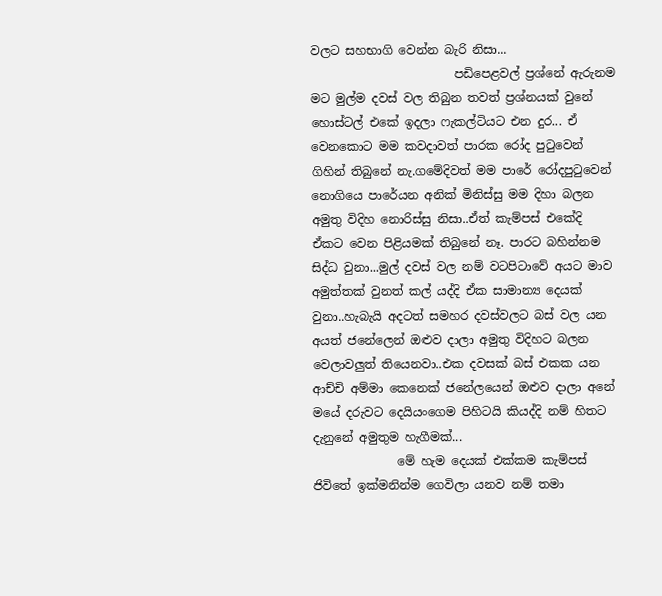වලට සහභාගි වෙන්න බැරි නිසා...
                        පඩිපෙළවල් ප්‍රශ්නේ ඇරුනම මට මුල්ම දවස් වල තිබුන තවත් ප්‍රශ්නයක් වුනේ හොස්ටල් එකේ ඉදලා ෆැකල්ටියට එන දුර... ඒ වෙනකොට මම කවදාවත් පාරක රෝද පුටුවෙන් ගිහින් තිබුනේ නැ.ගමේදිවත් මම පාරේ රෝදපුටුවෙන් නොගියෙ පාරේයන අනික් මිනිස්සු මම දිහා බලන අමුතු විදිහ නොරිස්සු නිසා..ඒත් කැම්පස් එකේදි ඒකට වෙන පිළියමක් තිබුනේ නෑ. පාරට බහින්නම සිද්ධ වුනා...මුල් දවස් වල නම් වටපිටාවේ අයට මාව අමුත්තක් වුනත් කල් යද්දි ඒක සාමාන්‍ය දෙයක් වුනා..හැබැයි අදටත් සමහර දවස්වලට බස් වල යන අයත් ජනේලෙන් ඔළුව දාලා අමුතු විදිහට බලන වෙලාවලුත් තියෙනවා..එක දවසක් බස් එකක යන ආච්චි අම්මා කෙනෙක් ජනේලයෙන් ඔළුව දාලා අනේ මයේ දරුවට දෙයියංගෙම පිහිටයි කියද්දි නම් හිතට දැනුනේ අමුතුම හැගීමක්...
              මේ හැම දෙයක් එක්කම කැම්පස් ජිවිතේ ඉක්මනින්ම ගෙවිලා යනව නම් තමා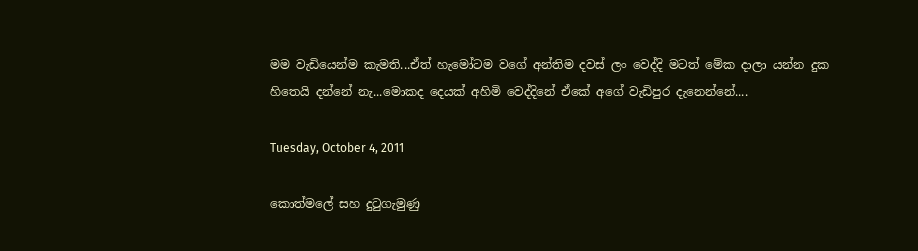මම වැඩියෙන්ම කැමති...ඒත් හැමෝටම වගේ අන්තිම දවස් ලං වෙද්දි මටත් මේක දාලා යන්න දුක හිතෙයි දන්නේ නැ...මොකද දෙයක් අහිමි වෙද්දිනේ ඒකේ අගේ වැඩිපුර දැනෙන්නේ....

Tuesday, October 4, 2011

කොත්මලේ සහ දුටුගැමුණු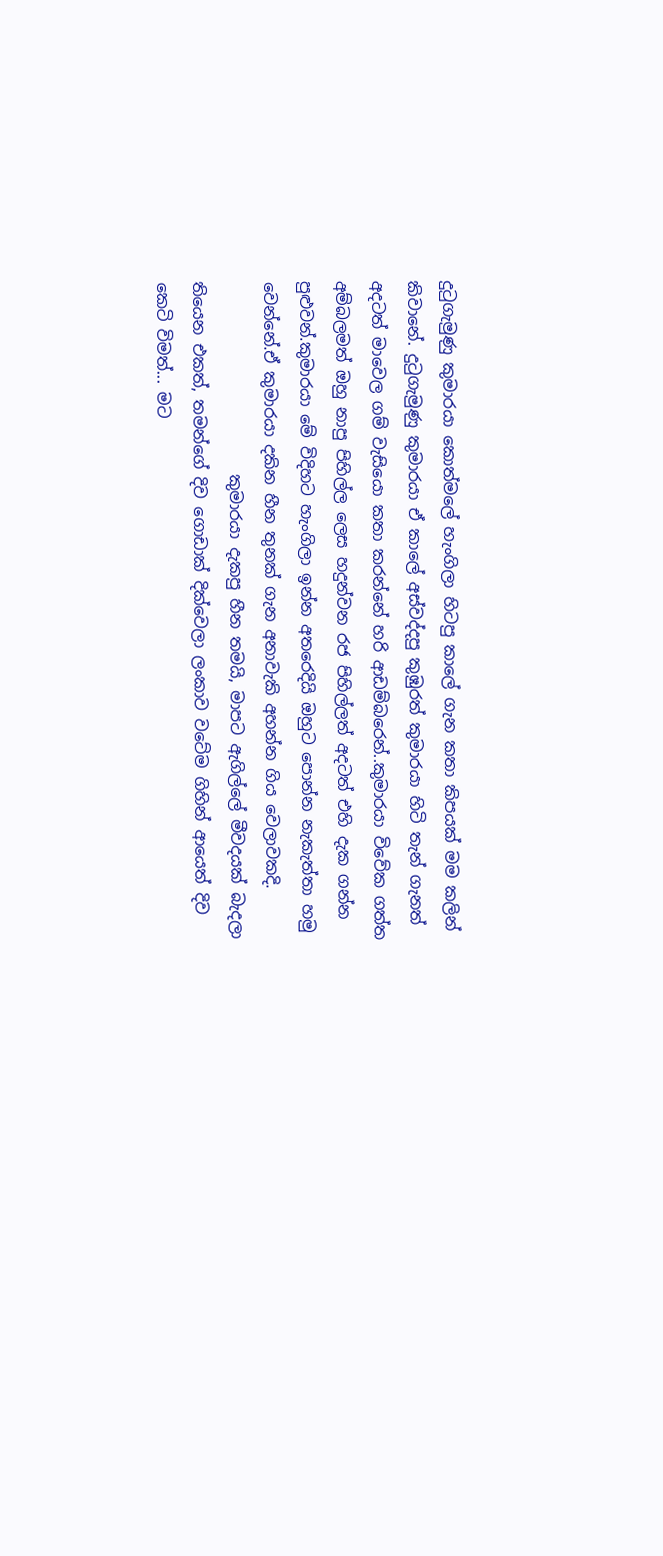දුටුගැමුණු කුමාරයා කොත්මලේ හැංගිලා හිටපු කාලේ ගැන කතා කිපයක් මම කලින් කිවානේ. දුටුගැමුණු කුමාරයා ඒ කාලේ අස්වද්දපු කුඹුරත් කුමාරයා හිටි තැන් ගැනත් අදටත් මාවෙල ගම් වැසියො කතා කරන්නේ හරි ආඩම්බරෙන්..කුමාරයා විවේක ගත්ත අම්බලමත් ඔහු නාපු පිහිල්ල ලෙස හදුන්වන රජ පිහිල්ලත් අදටත් එහි දැක ගන්න පුළුවන්.කුමාරයා මේ විදිහට හැංගිලා ඉන්න අතරෙදියි ඔහුට පොන්න නැකැත්තා හමු වෙන්නේ.ඒ කුමාරයා දකින හීන තුනක් ගැන අනාවැකි අහන්න ගිය වෙලාවකදි.
                        කුමාරයා දැකපු හීන තමයි, මාපට ඇගිල්ලේ මීවදයක් බැදලා තියෙන එකත්, තමන්ගේ දිව ගොඩාක් දික්වෙලා ලංකාව වටේම ගිහින් ආයෙත් දිව කෙටි විමත්... මට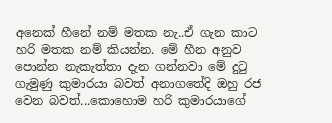අනෙක් හීනේ නම් මතක නැ..ඒ ගැන කාට හරි මතක නම් කියන්න. මේ හීන අනුව පොන්න නැකැත්තා දැන ගන්නවා මේ දුටු ගැමුණු කුමාරයා බවත් අනාගතේදි ඔහු රජ වෙන බවත්...කොහොම හරි කුමාරයාගේ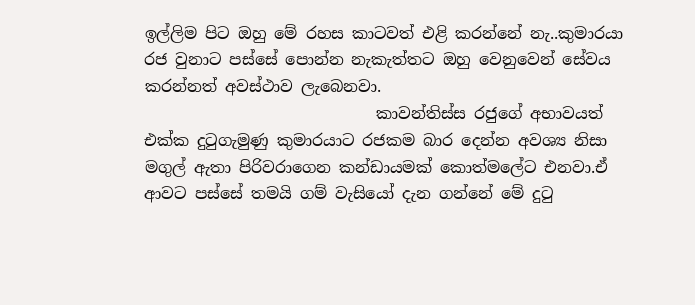ඉල්ලිම පිට ඔහු මේ රහස කාටවත් එළි කරන්නේ නැ..කුමාරයා රජ වුනාට පස්සේ පොන්න නැකැත්තට ඔහු වෙනුවෙන් සේවය කරන්නත් අවස්ථාව ලැබෙනවා.
                             කාවන්තිස්ස රජුගේ අභාවයත් එක්ක දුටුගැමුණු කුමාරයාට රජකම බාර දෙන්න අවශ්‍ය නිසා මගුල් ඇතා පිරිවරාගෙන කන්ඩායමක් කොත්මලේට එනවා.ඒ ආවට පස්සේ තමයි ගම් වැසියෝ දැන ගන්නේ මේ දුටු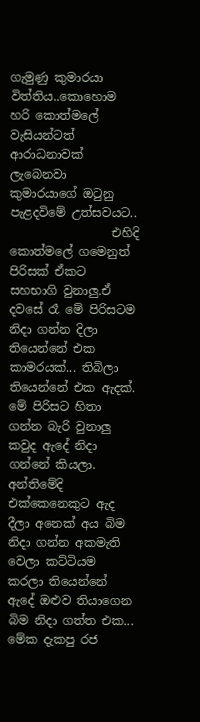ගැමුණු කුමාරයා විත්තිය..කොහොම හරි කොත්මලේ වැසියන්ටත් ආරාධනාවක් ලැබෙනවා කුමාරයාගේ ඔටුනු පැළදවිමේ උත්සවයට..
                 එහිදි කොත්මලේ ගමෙනුත් පිරිසක් ඒකට සහභාගි වුනාලු.ඒ දවසේ රෑ මේ පිරිසටම නිදා ගන්න දිලා තියෙන්නේ එක කාමරයක්... තිබිලා තියෙන්නේ එක ඇදක්. මේ පිරිසට හිතා ගන්න බැරි වුනාලු කවුද ඇදේ නිදා ගන්නේ කියලා. අන්තිමේදි එක්කෙනෙකුට ඇද දීලා අනෙක් අය බිම නිදා ගන්න අකමැති වෙලා කට්ටියම කරලා තියෙන්නේ ඇදේ ඔළුව තියාගෙන බිම නිදා ගත්ත එක... මේක දැකපු රජ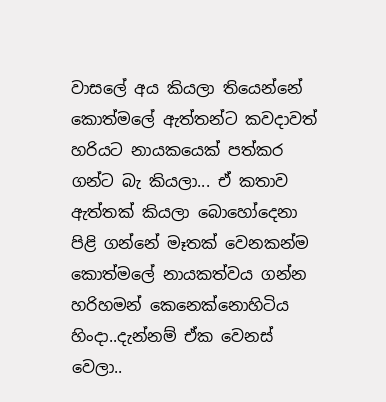වාසලේ අය කියලා තියෙන්නේ කොත්මලේ ඇත්තන්ට කවදාවත් හරියට නායකයෙක් පත්කර ගන්ට බැ කියලා... ඒ කතාව ඇත්තක් කියලා බොහෝදෙනා පිළි ගන්නේ මෑතක් වෙනකන්ම කොත්මලේ නායකත්වය ගන්න හරිහමන් කෙනෙක්නොහිටිය හිංදා..දැන්නම් ඒක වෙනස් වෙලා..